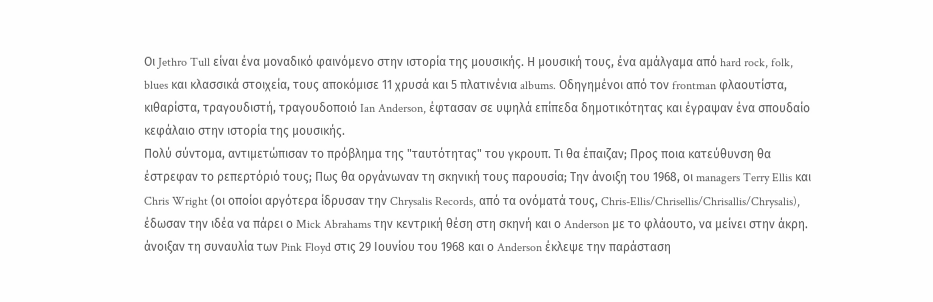Οι Jethro Tull είναι ένα μοναδικό φαινόμενο στην ιστορία της μουσικής. Η μουσική τους, ένα αμάλγαμα από hard rock, folk, blues και κλασσικά στοιχεία, τους αποκόμισε 11 χρυσά και 5 πλατινένια albums. Οδηγημένοι από τον frontman φλαουτίστα, κιθαρίστα, τραγουδιστή, τραγουδοποιό Ian Anderson, έφτασαν σε υψηλά επίπεδα δημοτικότητας και έγραψαν ένα σπουδαίο κεφάλαιο στην ιστορία της μουσικής.
Πολύ σύντομα, αντιμετώπισαν το πρόβλημα της "ταυτότητας" του γκρουπ. Τι θα έπαιζαν; Προς ποια κατεύθυνση θα έστρεφαν το ρεπερτόριό τους; Πως θα οργάνωναν τη σκηνική τους παρουσία; Την άνοιξη του 1968, οι managers Terry Ellis και Chris Wright (οι οποίοι αργότερα ίδρυσαν την Chrysalis Records, από τα ονόματά τους, Chris-Ellis/Chrisellis/Chrisallis/Chrysalis), έδωσαν την ιδέα να πάρει ο Mick Abrahams την κεντρική θέση στη σκηνή και ο Anderson με το φλάουτο, να μείνει στην άκρη.
άνοιξαν τη συναυλία των Pink Floyd στις 29 Ιουνίου του 1968 και ο Anderson έκλεψε την παράσταση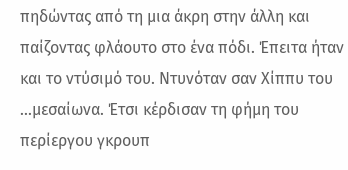πηδώντας από τη μια άκρη στην άλλη και παίζοντας φλάουτο στο ένα πόδι. Έπειτα ήταν και το ντύσιμό του. Ντυνόταν σαν Χίππυ του ...μεσαίωνα. Έτσι κέρδισαν τη φήμη του περίεργου γκρουπ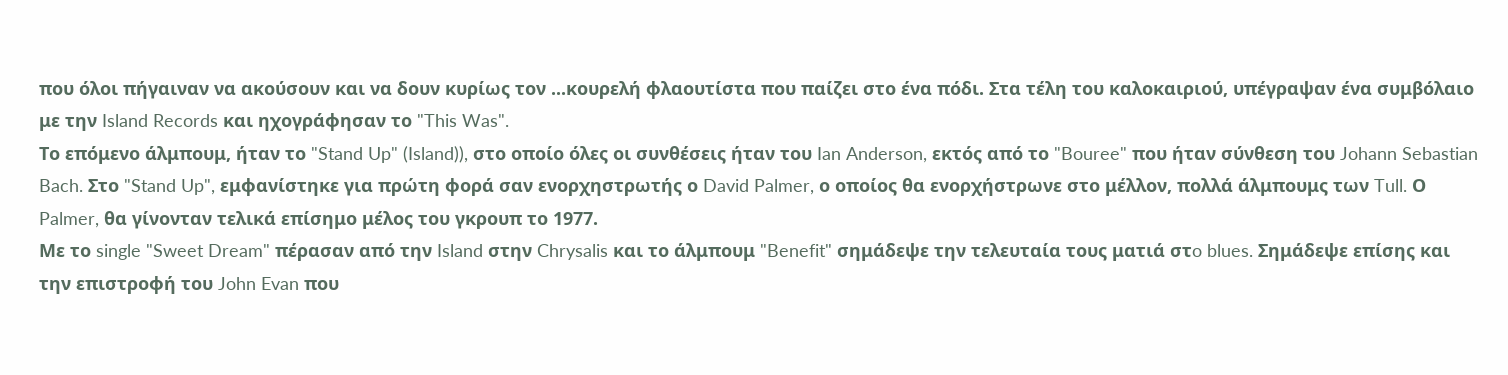που όλοι πήγαιναν να ακούσουν και να δουν κυρίως τον ...κουρελή φλαουτίστα που παίζει στο ένα πόδι. Στα τέλη του καλοκαιριού, υπέγραψαν ένα συμβόλαιο με την Island Records και ηχογράφησαν το "This Was".
Το επόμενο άλμπουμ, ήταν το "Stand Up" (Island)), στο οποίο όλες οι συνθέσεις ήταν του Ian Anderson, εκτός από το "Bouree" που ήταν σύνθεση του Johann Sebastian Bach. Στο "Stand Up", εμφανίστηκε για πρώτη φορά σαν ενορχηστρωτής ο David Palmer, ο οποίος θα ενορχήστρωνε στο μέλλον, πολλά άλμπουμς των Tull. Ο Palmer, θα γίνονταν τελικά επίσημο μέλος του γκρουπ το 1977.
Με το single "Sweet Dream" πέρασαν από την Island στην Chrysalis και το άλμπουμ "Benefit" σημάδεψε την τελευταία τους ματιά στo blues. Σημάδεψε επίσης και την επιστροφή του John Evan που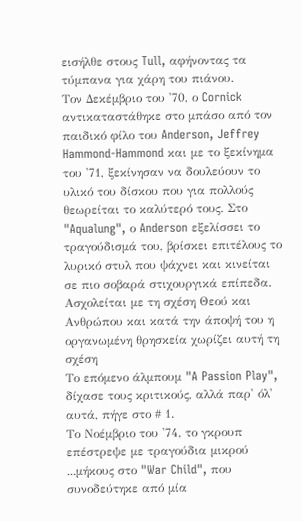εισήλθε στους Tull, αφήνοντας τα τύμπανα για χάρη του πιάνου.
Τον Δεκέμβριο του '70, ο Cornick αντικαταστάθηκε στο μπάσο από τον παιδικό φίλο του Anderson, Jeffrey Hammond-Hammond και με το ξεκίνημα του '71, ξεκίνησαν να δουλεύουν το υλικό του δίσκου που για πολλούς θεωρείται το καλύτερό τους. Στο "Aqualung", ο Anderson εξελίσσει το τραγούδισμά του, βρίσκει επιτέλους το λυρικό στυλ που ψάχνει και κινείται σε πιο σοβαρά στιχουργικά επίπεδα. Ασχολείται με τη σχέση Θεού και Ανθρώπου και κατά την άποψή του η οργανωμένη θρησκεία χωρίζει αυτή τη σχέση
Το επόμενο άλμπουμ "A Passion Play", δίχασε τους κριτικούς, αλλά παρ' όλ' αυτά, πήγε στο # 1.
Το Νοέμβριο του '74, το γκρουπ επέστρεψε με τραγούδια μικρού ...μήκους στο "War Child", που συνοδεύτηκε από μία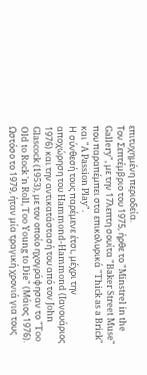επιτυχημένη περιοδεία.
Τον Σεπτέμβριο του 1975, ήρθε το "Minstrel in the Gallery", με την 17λεπτη σουίτα "Baker Street Muse" που παραπέμπει στα επικολυρικά "Thick as a Brick" και "A Passion Play".
Η σύνθεσή τους παρέμενε έτσι, μέχρι την αποχώρηση του Hammond-Hammond (Ιανουάριος 1976) και την αντικατάστασή του από τον John Glascock (1953), με τον οποίο ηχογράφησαν το "Too Old to Rock 'n Roll, Too Young to Die" (Μάιος 1976).
Ωστόσο το 1979, ήταν μία τραγική χρονιά για τους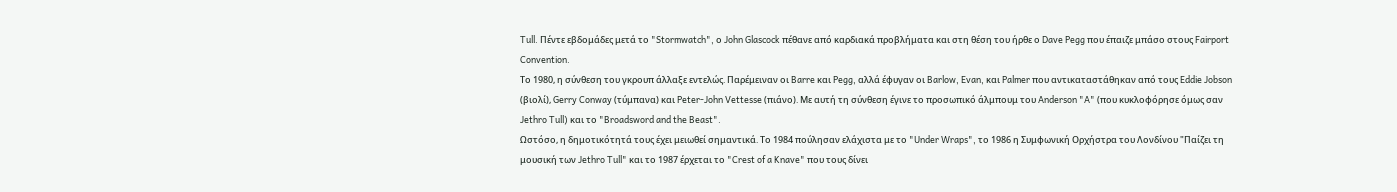Tull. Πέντε εβδομάδες μετά το "Stormwatch", ο John Glascock πέθανε από καρδιακά προβλήματα και στη θέση του ήρθε ο Dave Pegg που έπαιζε μπάσο στους Fairport Convention.
Το 1980, η σύνθεση του γκρουπ άλλαξε εντελώς. Παρέμειναν οι Barre και Pegg, αλλά έφυγαν οι Barlow, Evan, και Palmer που αντικαταστάθηκαν από τους Eddie Jobson (βιολί), Gerry Conway (τύμπανα) και Peter-John Vettesse (πιάνο). Με αυτή τη σύνθεση έγινε το προσωπικό άλμπουμ του Anderson "A" (που κυκλοφόρησε όμως σαν Jethro Tull) και το "Broadsword and the Beast".
Ωστόσο, η δημοτικότητά τους έχει μειωθεί σημαντικά. Το 1984 πούλησαν ελάχιστα με το "Under Wraps", το 1986 η Συμφωνική Ορχήστρα του Λονδίνου "Παίζει τη μουσική των Jethro Tull" και το 1987 έρχεται το "Crest of a Knave" που τους δίνει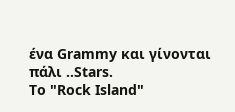ένα Grammy και γίνονται πάλι ..Stars.
Το "Rock Island"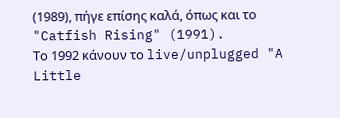(1989), πήγε επίσης καλά, όπως και το "Catfish Rising" (1991).
Το 1992 κάνουν το live/unplugged "A Little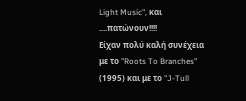Light Music", και ....πατώνουν!!!!
Είχαν πολύ καλή συνέχεια με το "Roots To Branches" (1995) και με το "J-Tull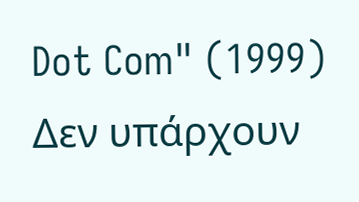Dot Com" (1999)
Δεν υπάρχουν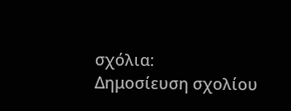σχόλια:
Δημοσίευση σχολίου